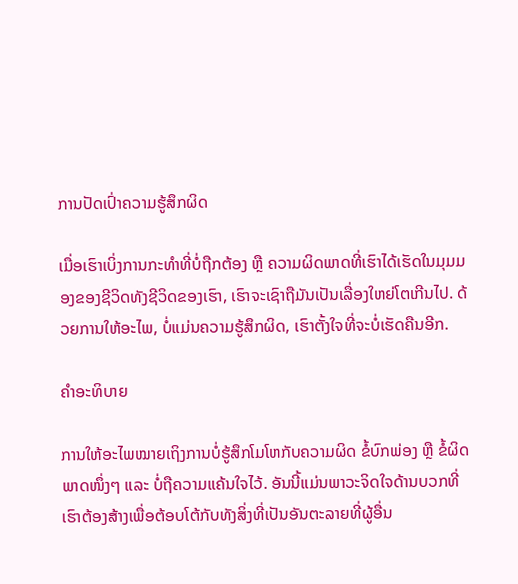ການປັດເປົ່າຄວາມຮູ້ສຶກຜິດ

ເມື່ອເຮົາເບິ່ງການກະທຳທີ່ບໍ່ຖືກຕ້ອງ ຫຼື ຄວາມຜິດພາດທີ່ເຮົາໄດ້ເຮັດໃນມຸມມອງຂອງຊີວິດທັງຊີວິດຂອງເຮົາ, ເຮົາຈະເຊົາຖືມັນເປັນເລື່ອງໃຫຍ່ໂຕເກີນໄປ. ດ້ວຍການໃຫ້ອະໄພ, ບໍ່ແມ່ນຄວາມຮູ້ສຶກຜິດ, ເຮົາຕັ້ງໃຈທີ່ຈະບໍ່ເຮັດຄືນອີກ.

ຄຳອະທິບາຍ

ການໃຫ້ອະໄພໝາຍເຖິງການບໍ່ຮູ້ສຶກໂມໂຫກັບຄວາມຜິດ ຂໍ້ບົກພ່ອງ ຫຼື ຂໍ້ຜິດພາດໜຶ່ງໆ ແລະ ບໍ່ຖືຄວາມແຄ້ນໃຈໄວ້. ອັນນີ້ແມ່ນພາວະຈິດໃຈດ້ານບວກທີ່ເຮົາຕ້ອງສ້າງເພື່ອຕ້ອບໂຕ້ກັບທັງສິ່ງທີ່ເປັນອັນຕະລາຍທີ່ຜູ້ອື່ນ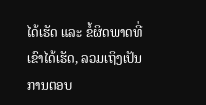ໄດ້ເຮັດ ແລະ ຂໍ້ຜິດພາດທີ່ເຂົາໄດ້ເຮັດ, ລວມເຖິງເປັນການຕອບ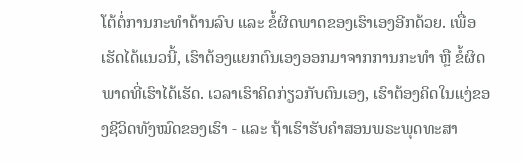ໂຕ້ຕໍ່ການກະທຳດ້ານລົບ ແລະ ຂໍ້ຜິດພາດຂອງເຮົາເອງອີກດ້ວຍ. ເພື່ອເຮັດໄດ້ແນວນີ້, ເຮົາຕ້ອງແຍກຕົນເອງອອກມາຈາກການກະທຳ ຫຼື ຂໍ້ຜິດພາດທີ່ເຮົາໄດ້ເຮັດ. ເວລາເຮົາຄິດກ່ຽວກັບຕົນເອງ, ເຮົາຕ້ອງຄິດໃນແງ່ຂອງຊີວິດທັງໝົດຂອງເຮົາ - ແລະ ຖ້າເຮົາຮັບຄຳສອນພຣະພຸດທະສາ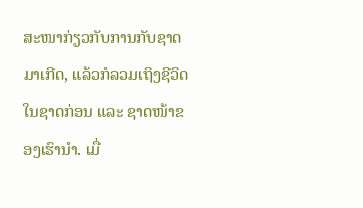ສະໜາກ່ຽວກັບການກັບຊາດມາເກີດ, ແລ້ວກໍລວມເຖິງຊີວິດໃນຊາດກ່ອນ ແລະ ຊາດໜ້າຂອງເຮົານຳ. ເມື່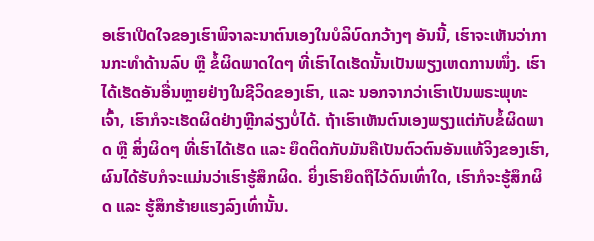ອເຮົາເປີດໃຈຂອງເຮົາພິຈາລະນາຕົນເອງໃນບໍລິບົດກວ້າງໆ ອັນນີ້, ເຮົາຈະເຫັນວ່າການກະທຳດ້ານລົບ ຫຼື ຂໍ້ຜິດພາດໃດໆ ທີ່ເຮົາໄດເຮັດນັ້ນເປັນພຽງເຫດການໜຶ່ງ. ເຮົາໄດ້ເຮັດອັນອື່ນຫຼາຍຢ່າງໃນຊີວິດຂອງເຮົາ, ແລະ ນອກຈາກວ່າເຮົາເປັນພຣະພຸທະເຈົ້າ, ເຮົາກໍຈະເຮັດຜິດຢ່າງຫຼີກລ່ຽງບໍ່ໄດ້. ຖ້າເຮົາເຫັນຕົນເອງພຽງແຕ່ກັບຂໍ້ຜິດພາດ ຫຼື ສິ່ງຜິດໆ ທີ່ເຮົາໄດ້ເຮັດ ແລະ ຍຶດຕິດກັບມັນຄືເປັນຕົວຕົນອັນແທ້ຈິງຂອງເຮົາ, ຜົນໄດ້ຮັບກໍຈະແມ່ນວ່າເຮົາຮູ້ສຶກຜິດ. ຍິ່ງເຮົາຍຶດຖືໄວ້ດົນເທົ່າໃດ, ເຮົາກໍຈະຮູ້ສຶກຜິດ ແລະ ຮູ້ສຶກຮ້າຍແຮງລົງເທົ່ານັ້ນ.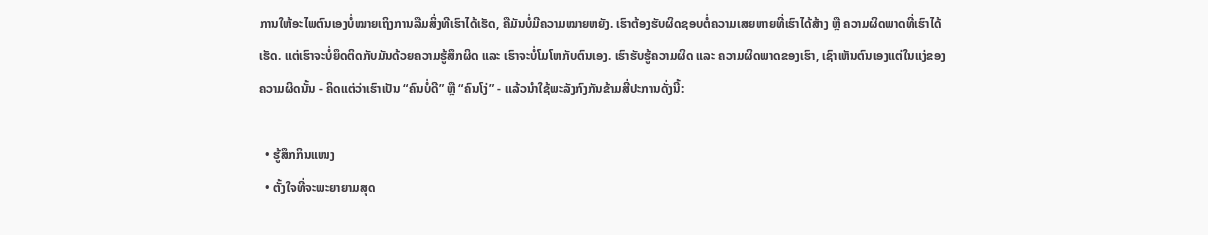ການໃຫ້ອະໄພຕົນເອງບໍ່ໝາຍເຖິງການລືມສິ່ງທີເຮົາໄດ້ເຮັດ, ຄືມັນບໍ່ມີຄວາມໝາຍຫຍັງ. ເຮົາຕ້ອງຮັບຜິດຊອບຕໍ່ຄວາມເສຍຫາຍທີ່ເຮົາໄດ້ສ້າງ ຫຼື ຄວາມຜິດພາດທີ່ເຮົາໄດ້ເຮັດ. ແຕ່ເຮົາຈະບໍ່ຍຶດຕິດກັບມັນດ້ວຍຄວາມຮູ້ສຶກຜິດ ແລະ ເຮົາຈະບໍ່ໂມໂຫກັບຕົນເອງ. ເຮົາຮັບຮູ້ຄວາມຜິດ ແລະ ຄວາມຜິດພາດຂອງເຮົາ, ເຊົາເຫັນຕົນເອງແຕ່ໃນແງ່ຂອງຄວາມຜິດນັ້ນ - ຄິດແຕ່ວ່າເຮົາເປັນ “ຄົນບໍ່ດີ” ຫຼື “ຄົນໂງ່” - ແລ້ວນຳໃຊ້ພະລັງກົງກັນຂ້າມສີ່ປະການດັ່ງນີ້:

  • ຮູ້ສຶກກິນແໜງ
  • ຕັ້ງໃຈທີ່ຈະພະຍາຍາມສຸດ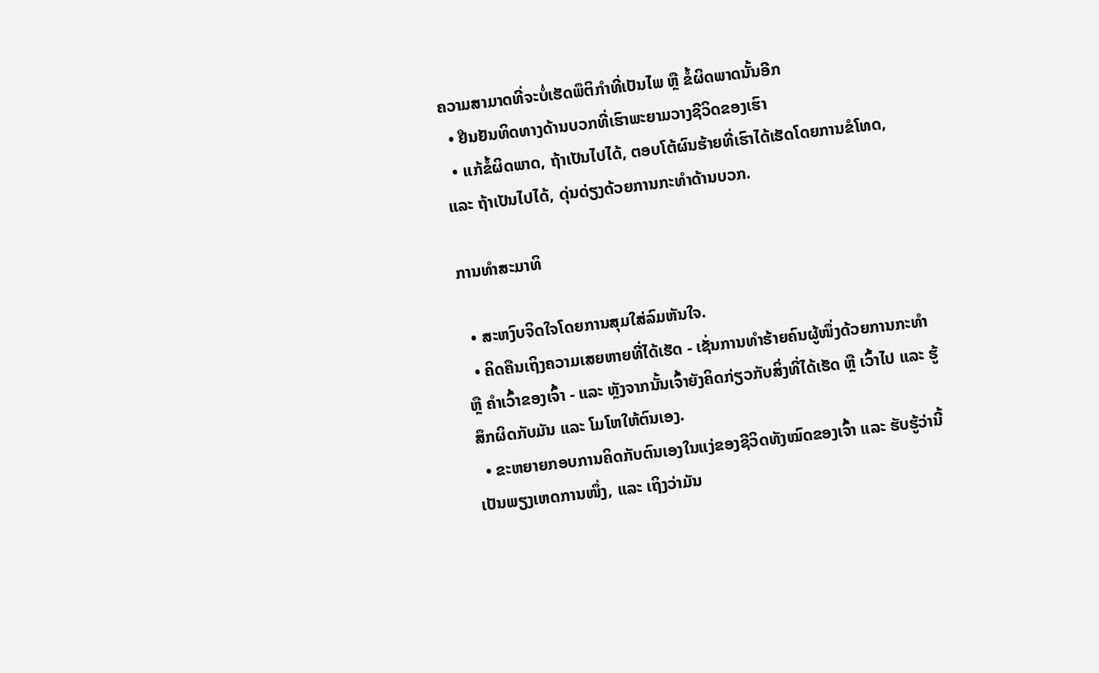ຄວາມສາມາດທີ່ຈະບໍ່ເຮັດພຶຕິກຳທີ່ເປັນໄພ ຫຼື ຂໍ້ຜິດພາດນັ້ນອີກ
  • ຢືນຢັນທິດທາງດ້ານບວກທີ່ເຮົາພະຍາມວາງຊີວິດຂອງເຮົາ
  • ແກ້ຂໍ້ຜິດພາດ, ຖ້າເປັນໄປໄດ້, ຕອບໂຕ້ຜົນຮ້າຍທີ່ເຮົາໄດ້ເຮັດໂດຍການຂໍໂທດ, ແລະ ຖ້າເປັນໄປໄດ້, ດຸ່ນດ່ຽງດ້ວຍການກະທຳດ້ານບວກ.

ການທຳສະມາທິ

  • ສະຫງົບຈິດໃຈໂດຍການສຸມໃສ່ລົມຫັນໃຈ.
  • ຄິດຄືນເຖິງຄວາມເສຍຫາຍທີ່ໄດ້ເຮັດ - ເຊັ່ນການທຳຮ້າຍຄົນຜູ້ໜຶ່ງດ້ວຍການກະທຳ ຫຼື ຄຳເວົ້າຂອງເຈົ້າ - ແລະ ຫຼັງຈາກນັ້ນເຈົ້າຍັງຄິດກ່ຽວກັບສິ່ງທີ່ໄດ້ເຮັດ ຫຼື ເວົ້າໄປ ແລະ ຮູ້ສຶກຜິດກັບມັນ ແລະ ໂມໂຫໃຫ້ຕົນເອງ.
  • ຂະຫຍາຍກອບການຄິດກັບຕົນເອງໃນແງ່ຂອງຊີວິດທັງໝົດຂອງເຈົ້າ ແລະ ຮັບຮູ້ວ່ານີ້ເປັນພຽງເຫດການໜຶ່ງ, ແລະ ເຖິງວ່າມັນ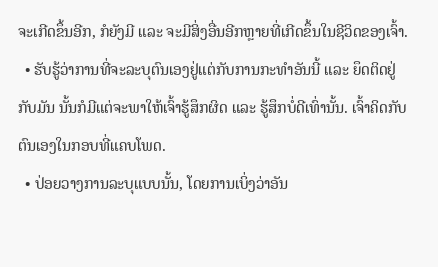ຈະເກີດຂຶ້ນອີກ, ກໍຍັງມີ ແລະ ຈະມີສິ່ງອື່ນອີກຫຼາຍທີ່ເກີດຂຶ້ນໃນຊີວິດຂອງເຈົ້າ.
  • ຮັບຮູ້ວ່າການທີ່ຈະລະບຸຕົນເອງຢູ່ແຕ່ກັບການກະທຳອັນນີ້ ແລະ ຍຶດຕິດຢູ່ກັບມັນ ນັ້ນກໍມີແຕ່ຈະພາໃຫ້ເຈົ້າຮູ້ສຶກຜິດ ແລະ ຮູ້ສຶກບໍ່ດີເທົ່ານັ້ນ. ເຈົ້າຄິດກັບຕົນເອງໃນກອບທີ່ແຄບໂພດ.
  • ປ່ອຍວາງການລະບຸແບບນັ້ນ, ໂດຍການເບິ່ງວ່າອັນ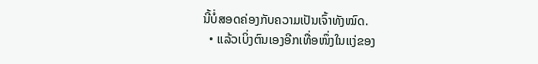ນີ້ບໍ່ສອດຄ່ອງກັບຄວາມເປັນເຈົ້າທັງໝົດ.
  • ແລ້ວເບິ່ງຕົນເອງອີກເທື່ອໜຶ່ງໃນແງ່ຂອງ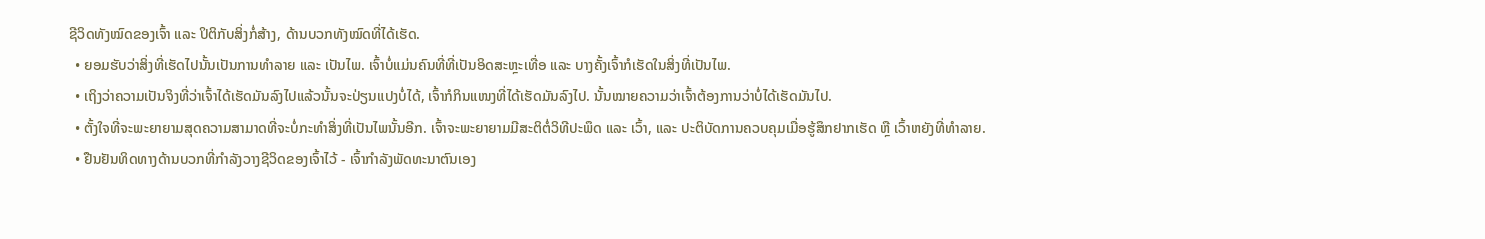ຊີວິດທັງໝົດຂອງເຈົ້າ ແລະ ປິຕິກັບສິ່ງກໍ່ສ້າງ, ດ້ານບວກທັງໝົດທີ່ໄດ້ເຮັດ.
  • ຍອມຮັບວ່າສິ່ງທີ່ເຮັດໄປນັ້ນເປັນການທຳລາຍ ແລະ ເປັນໄພ. ເຈົ້າບໍ່ແມ່ນຄົນທີ່ທີ່ເປັນອິດສະຫຼະເທື່ອ ແລະ ບາງຄັ້ງເຈົ້າກໍເຮັດໃນສິ່ງທີ່ເປັນໄພ.
  • ເຖິງວ່າຄວາມເປັນຈິງທີ່ວ່າເຈົ້າໄດ້ເຮັດມັນລົງໄປແລ້ວນັ້ນຈະປ່ຽນແປງບໍ່ໄດ້, ເຈົ້າກໍກິນແໜງທີ່ໄດ້ເຮັດມັນລົງໄປ. ນັ້ນໝາຍຄວາມວ່າເຈົ້າຕ້ອງການວ່າບໍ່ໄດ້ເຮັດມັນໄປ.
  • ຕັ້ງໃຈທີ່ຈະພະຍາຍາມສຸດຄວາມສາມາດທີ່ຈະບໍ່ກະທຳສິ່ງທີ່ເປັນໄພນັ້ນອີກ. ເຈົ້າຈະພະຍາຍາມມີສະຕິຕໍ່ວິທີປະພຶດ ແລະ ເວົ້າ, ແລະ ປະຕິບັດການຄວບຄຸມເມື່ອຮູ້ສຶກຢາກເຮັດ ຫຼື ເວົ້າຫຍັງທີ່ທຳລາຍ.
  • ຢືນຢັນທິດທາງດ້ານບວກທີ່ກຳລັງວາງຊີວິດຂອງເຈົ້າໄວ້ - ເຈົ້າກຳລັງພັດທະນາຕົນເອງ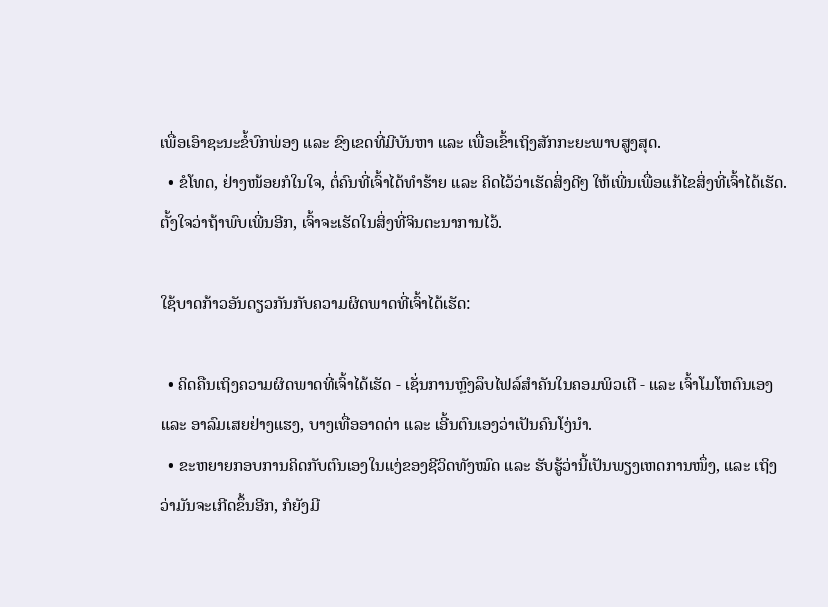ເພື່ອເອົາຊະນະຂໍ້ບົກພ່ອງ ແລະ ຂົງເຂດທີ່ມີບັນຫາ ແລະ ເພື່ອເຂົ້າເຖິງສັກກະຍະພາບສູງສຸດ.
  • ຂໍໂທດ, ຢ່າງໜ້ອຍກໍໃນໃຈ, ຕໍ່ຄົນທີ່ເຈົ້າໄດ້ທຳຮ້າຍ ແລະ ຄິດໄວ້ວ່າເຮັດສິ່ງດີໆ ໃຫ້ເພີ່ນເພື່ອແກ້ໄຂສິ່ງທີ່ເຈົ້າໄດ້ເຮັດ. ຕັ້ງໃຈວ່າຖ້າພົບເພີ່ນອີກ, ເຈົ້າຈະເຮັດໃນສິ່ງທີ່ຈິນຕະນາການໄວ້.

ໃຊ້ບາດກ້າວອັນດຽວກັນກັບຄວາມຜິດພາດທີ່ເຈົ້າໄດ້ເຮັດ:

  • ຄິດຄືນເຖິງຄວາມຜິດພາດທີ່ເຈົ້າໄດ້ເຮັດ - ເຊັ່ນການຫຼົງລຶບໄຟລ໌ສຳຄັນໃນຄອມພິວເຕີ - ແລະ ເຈົ້າໂມໂຫຕົນເອງ ແລະ ອາລົມເສຍຢ່າງແຮງ, ບາງເທື່ອອາດດ່າ ແລະ ເອີ້ນຕົນເອງວ່າເປັນຄົນໂງ່ນຳ.
  • ຂະຫຍາຍກອບການຄິດກັບຕົນເອງໃນແງ່ຂອງຊີວິດທັງໝົດ ແລະ ຮັບຮູ້ວ່ານີ້ເປັນພຽງເຫດການໜຶ່ງ, ແລະ ເຖິງວ່າມັນຈະເກີດຂຶ້ນອີກ, ກໍຍັງມີ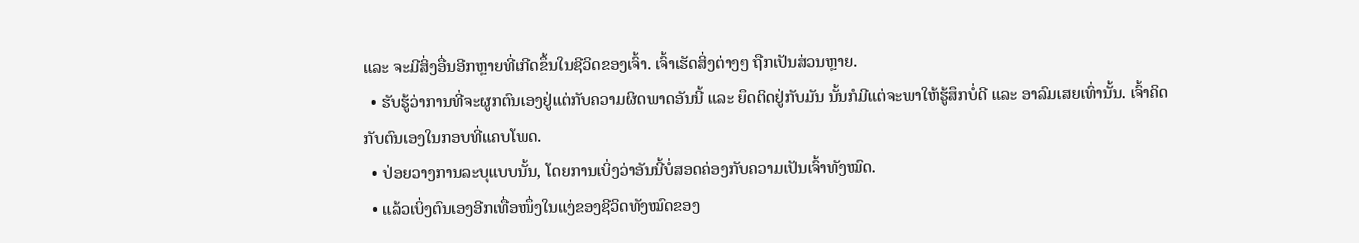ແລະ ຈະມີສິ່ງອື່ນອີກຫຼາຍທີ່ເກີດຂຶ້ນໃນຊີວິດຂອງເຈົ້າ. ເຈົ້າເຮັດສິ່ງຕ່າງໆ ຖືກເປັນສ່ວນຫຼາຍ.
  • ຮັບຮູ້ວ່າການທີ່ຈະຜູກຕົນເອງຢູ່ແຕ່ກັບຄວາມຜິດພາດອັນນີ້ ແລະ ຍຶດຕິດຢູ່ກັບມັນ ນັ້ນກໍມີແຕ່ຈະພາໃຫ້ຮູ້ສຶກບໍ່ດີ ແລະ ອາລົມເສຍເທົ່ານັ້ນ. ເຈົ້າຄິດກັບຕົນເອງໃນກອບທີ່ແຄບໂພດ.
  • ປ່ອຍວາງການລະບຸແບບນັ້ນ, ໂດຍການເບິ່ງວ່າອັນນີ້ບໍ່ສອດຄ່ອງກັບຄວາມເປັນເຈົ້າທັງໝົດ.
  • ແລ້ວເບິ່ງຕົນເອງອີກເທື່ອໜຶ່ງໃນແງ່ຂອງຊີວິດທັງໝົດຂອງ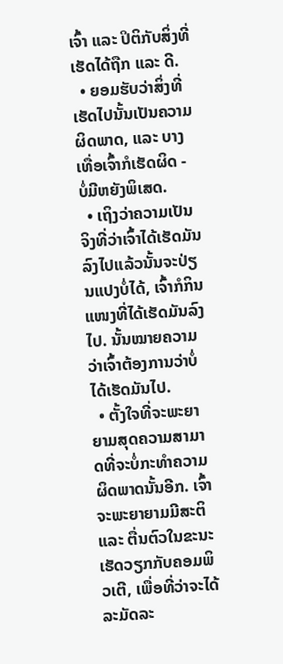ເຈົ້າ ແລະ ປິຕິກັບສິ່ງທີ່ເຮັດໄດ້ຖືກ ແລະ ດີ.
  • ຍອມຮັບວ່າສິ່ງທີ່ເຮັດໄປນັ້ນເປັນຄວາມຜິດພາດ, ແລະ ບາງເທື່ອເຈົ້າກໍເຮັດຜິດ - ບໍ່ມີຫຍັງພິເສດ.
  • ເຖິງວ່າຄວາມເປັນຈິງທີ່ວ່າເຈົ້າໄດ້ເຮັດມັນລົງໄປແລ້ວນັ້ນຈະປ່ຽນແປງບໍ່ໄດ້, ເຈົ້າກໍກິນແໜງທີ່ໄດ້ເຮັດມັນລົງໄປ. ນັ້ນໝາຍຄວາມວ່າເຈົ້າຕ້ອງການວ່າບໍ່ໄດ້ເຮັດມັນໄປ.
  • ຕັ້ງໃຈທີ່ຈະພະຍາຍາມສຸດຄວາມສາມາດທີ່ຈະບໍ່ກະທຳຄວາມຜິດພາດນັ້ນອີກ. ເຈົ້າຈະພະຍາຍາມມີສະຕິ ແລະ ຕື່ນຕົວໃນຂະນະເຮັດວຽກກັບຄອມພິວເຕີ, ເພື່ອທີ່ວ່າຈະໄດ້ລະມັດລະ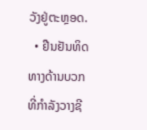ວັງຢູ່ຕະຫຼອດ.
  • ຢືນຢັນທິດທາງດ້ານບວກທີ່ກຳລັງວາງຊີ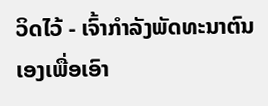ວິດໄວ້ - ເຈົ້າກຳລັງພັດທະນາຕົນເອງເພື່ອເອົາ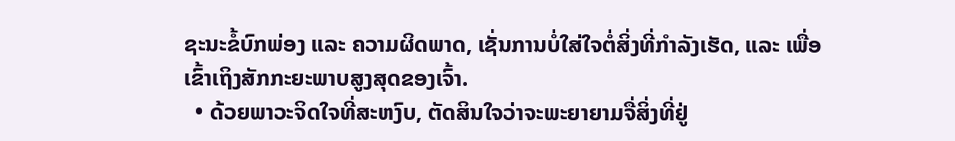ຊະນະຂໍ້ບົກພ່ອງ ແລະ ຄວາມຜິດພາດ, ເຊັ່ນການບໍ່ໃສ່ໃຈຕໍ່ສິ່ງທີ່ກຳລັງເຮັດ, ແລະ ເພື່ອເຂົ້າເຖິງສັກກະຍະພາບສູງສຸດຂອງເຈົ້າ.
  • ດ້ວຍພາວະຈິດໃຈທີ່ສະຫງົບ, ຕັດສິນໃຈວ່າຈະພະຍາຍາມຈື່ສິ່ງທີ່ຢູ່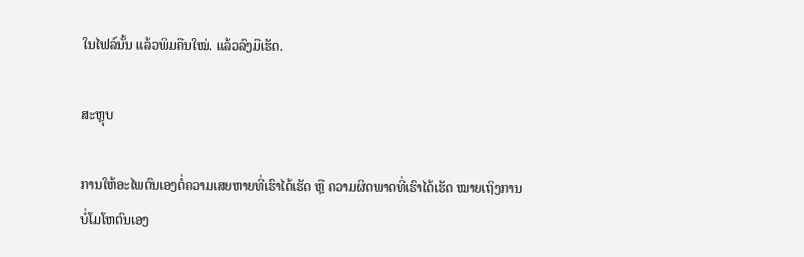ໃນໄຟລ໌ນັ້ນ ແລ້ວພິມຄືນໃໝ່. ແລ້ວລົງມືເຮັດ.

ສະຫຼຸບ

ການໃຫ້ອະໄພຕົນເອງຕໍ່ຄວາມເສຍຫາຍທີ່ເຮົາໄດ້ເຮັດ ຫຼື ຄວາມຜິດພາດທີ່ເຮົາໄດ້ເຮັດ ໝາຍເຖິງການບໍ່ໂມໂຫຕົນເອງ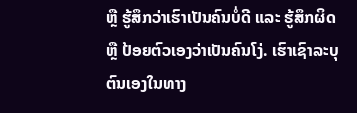ຫຼື ຮູ້ສຶກວ່າເຮົາເປັນຄົນບໍ່ດີ ແລະ ຮູ້ສຶກຜິດ ຫຼື ປ້ອຍຕົວເອງວ່າເປັນຄົນໂງ່. ເຮົາເຊົາລະບຸຕົນເອງໃນທາງ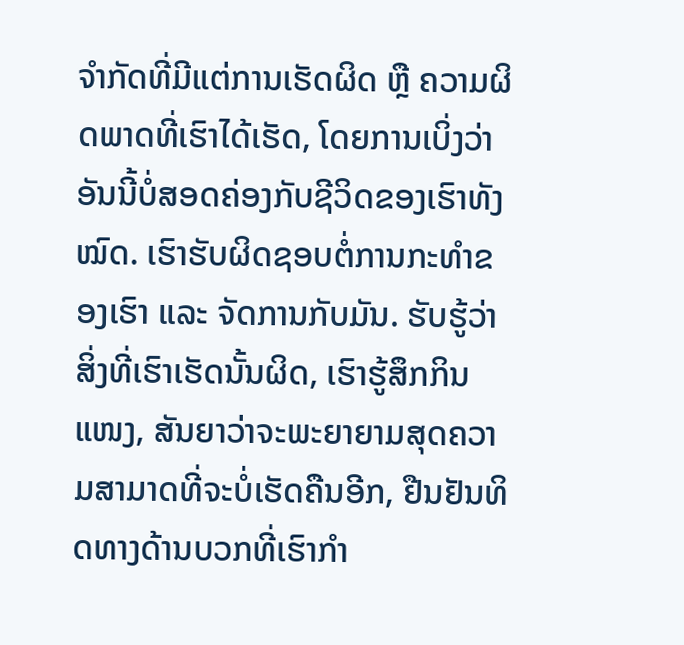ຈຳກັດທີ່ມີແຕ່ການເຮັດຜິດ ຫຼື ຄວາມຜິດພາດທີ່ເຮົາໄດ້ເຮັດ, ໂດຍການເບິ່ງວ່າອັນນີ້ບໍ່ສອດຄ່ອງກັບຊີວິດຂອງເຮົາທັງໝົດ. ເຮົາຮັບຜິດຊອບຕໍ່ການກະທຳຂອງເຮົາ ແລະ ຈັດການກັບມັນ. ຮັບຮູ້ວ່າສິ່ງທີ່ເຮົາເຮັດນັ້ນຜິດ, ເຮົາຮູ້ສຶກກິນແໜງ, ສັນຍາວ່າຈະພະຍາຍາມສຸດຄວາມສາມາດທີ່ຈະບໍ່ເຮັດຄືນອີກ, ຢືນຢັນທິດທາງດ້ານບວກທີ່ເຮົາກຳ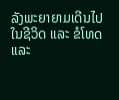ລັງພະຍາຍາມເດີນໄປໃນຊີວິດ ແລະ ຂໍໂທດ ແລະ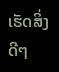ເຮັດສິ່ງດີໆ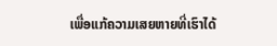ເພື່ອແກ້ຄວາມເສຍຫາຍທີ່ເຮົາໄດ້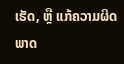ເຮັດ, ຫຼື ແກ້ຄວາມຜິດພາດ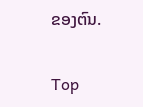ຂອງຕົນ.

Top